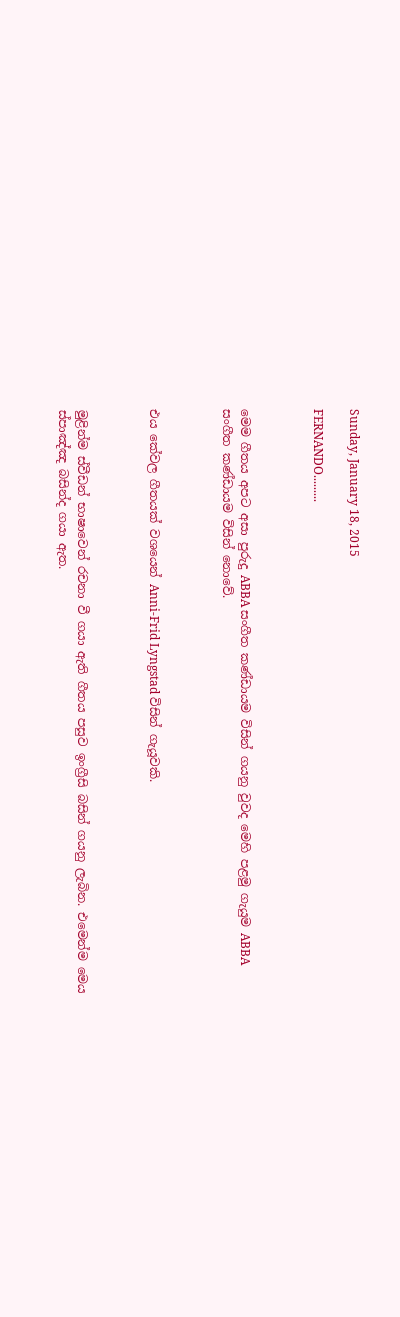Sunday, January 18, 2015

FERNANDO.........



මෙම ගීතය අපට අසා පුරුදු ABBA සංගීත කණ්ඩායම විසින් ගයනු වුවද මෙහි පළමු ගැයුම ABBA සංගීත කණ්ඩායම විසින් නොවේ.



එය කේවල ගීතයක් වශයෙන් Anni-Frid Lyngstad විසින් ගැයූවකි.



මුළින්ම ස්වීඩන් භාෂාවෙන් රචනා වී ගයා ඇති ගීතය පසුව ඉංග්‍රීසි බසින් ගයනු ලැබින. එමෙන්ම මෙය ස්පාඤ්ඤ බසින්ද ගයා ඇත.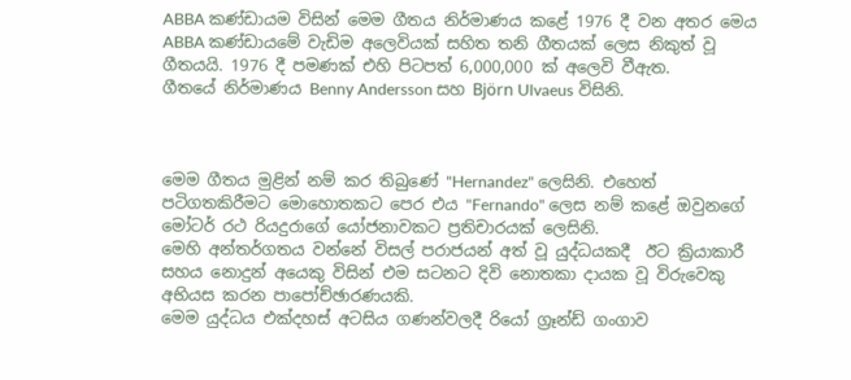ABBA කණ්ඩායම විසින් මෙම ගීතය නිර්මාණය කළේ 1976 දී වන අතර මෙය  ABBA කණ්ඩායමේ වැඩිම අලෙවියක් සහිත තනි ගීතයක් ලෙස නිකුත් වූ ගීතයයි. 1976 දී පමණක් එහි පිටපත් 6,000,000 ක් අලෙවි වීඇත.
ගීතයේ නිර්මාණය Benny Andersson සහ Björn Ulvaeus විසිනි.



මෙම ගීතය මුළින් නම් කර තිබුණේ "Hernandez" ලෙසිනි. එහෙත් පටිගතකිරීමට මොහොතකට පෙර එය "Fernando" ලෙස නම් කළේ ඔවුනගේ මෝටර් රථ රියදුරාගේ යෝජනාවකට ප්‍රතිචාරයක් ලෙසිනි.
මෙහි අන්තර්ගතය වන්නේ විසල් පරාජයන් අත් වූ යුද්ධයකදී  ඊට ක්‍රියාකාරී සහය නොදුන් අයෙකු විසින් එම සටනට දිවි නොතකා දායක වූ විරුවෙකු අභියස කරන පාපෝච්ඡාරණයකි.
මෙම යුද්ධය එක්දහස් අටසිය ගණන්වලදී රියෝ ග්‍රෑන්ඩ් ගංගාව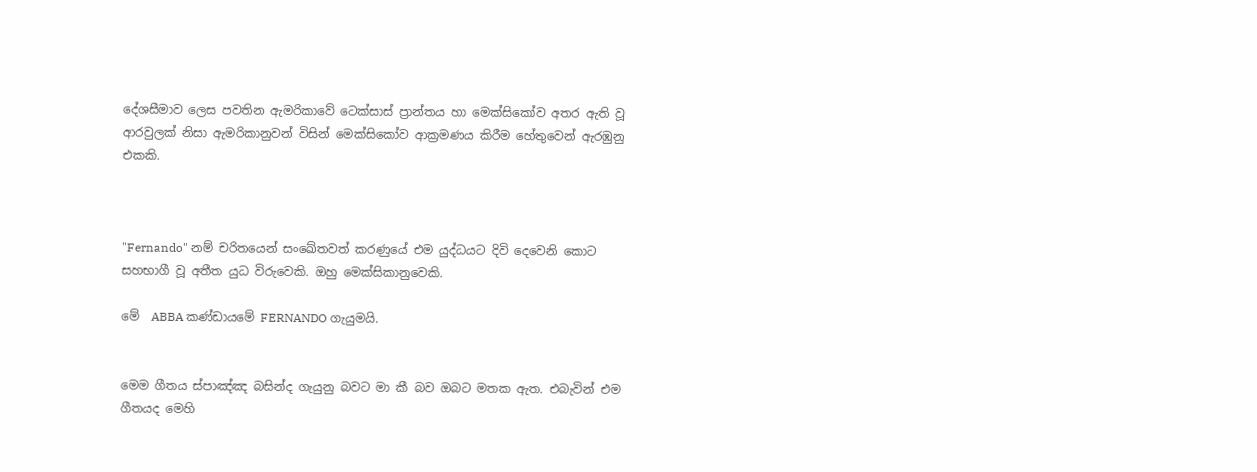දේශසීමාව ලෙස පවතින ඇමරිකාවේ ටෙක්සාස් ප්‍රාන්තය හා මෙක්සිකෝව අතර ඇති වූ ආරවුලක් නිසා ඇමරිකානුවන් විසින් මෙක්සිකෝව ආක්‍රමණය කිරීම හේතුවෙන් ඇරඹුනු එකකි.



"Fernando" නම් චරිතයෙන් සංඛේතවත් කරණුයේ එම යුද්ධයට දිවි දෙවෙනි කොට සහභාගී වූ අතීත යුධ විරුවෙකි. ඔහු මෙක්සිකානුවෙකි.

මේ  ABBA කණ්ඩායමේ FERNANDO ගැයුමයි.


මෙම ගීතය ස්පාඤ්ඤ බසින්ද ගැයුනු බවට මා කී බව ඔබට මතක ඇත. එබැවින් එම ගීතයද මෙහි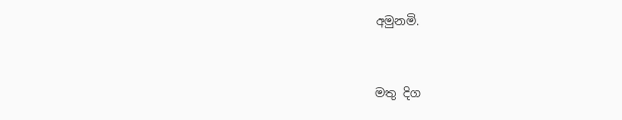අමුනමි.



මතු දිග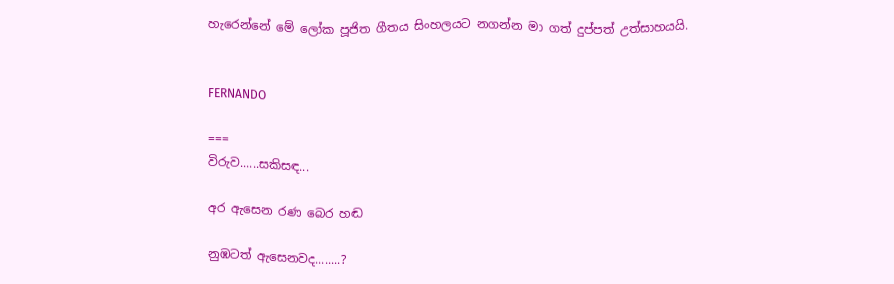හැරෙන්නේ මේ ලෝක පූජිත ගීතය සිංහලයට නගන්න මා ගත් දුප්පත් උත්සාහයයි.


FERNANDO

===
විරුව......සකිසඳ...

අර ඇසෙන රණ බෙර හඬ

නුඹටත් ඇසෙනවද........?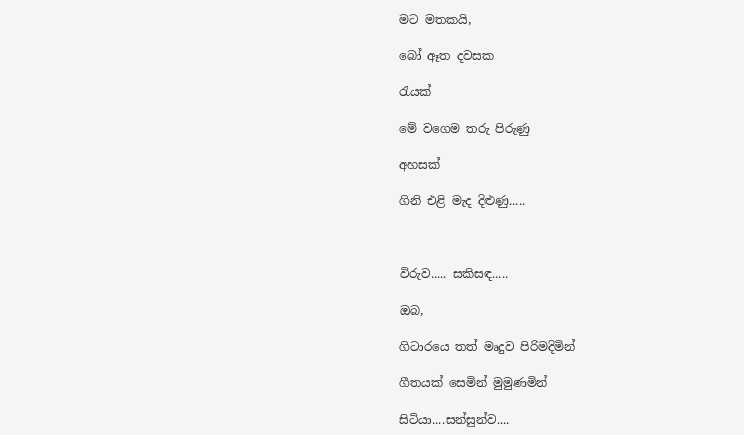මට මතකයි,

බෝ ඈත දවසක

රැයක්

මේ වගෙම තරු පිරුණු

අහසක්

ගිනි එළි මැද දිළුණු.....



විරුව..... සකිසඳ.....

ඔබ,

ගිටාරයෙ තත් මෘදුව පිරිමදිමින්

ගීතයක් සෙමින් මුමුණමින්

සිටියා....සන්සුන්ව....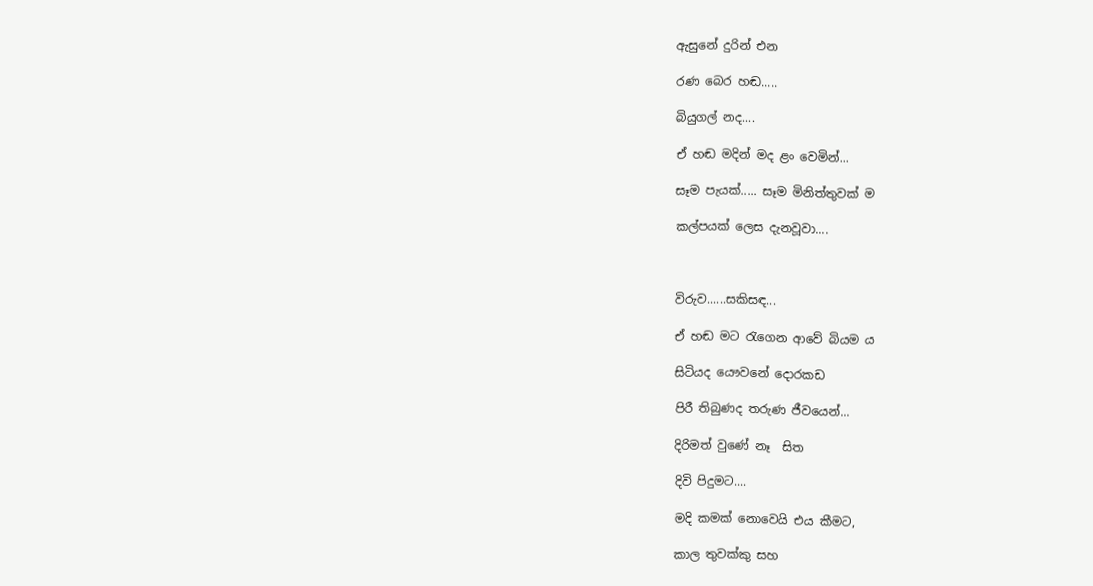ඇසුනේ දුරින් එන

රණ බෙර හඬ.....

බියුගල් නද....

ඒ හඬ මදින් මද ළං වෙමින්...

සෑම පැයක්..... සෑම මිනිත්තුවක් ම

කල්පයක් ලෙස දැනවූවා....



විරුව......සකිසඳ...

ඒ හඬ මට රැගෙන ආවේ බියම ය

සිටියද යෞවනේ දොරකඩ

පිරී තිබුණද තරුණ ජීවයෙන්...

දිරිමත් වුණේ නෑ  සිත

දිවි පිදුමට....

මදි කමක් නොවෙයි එය කීමට,

කාල තුවක්කු සහ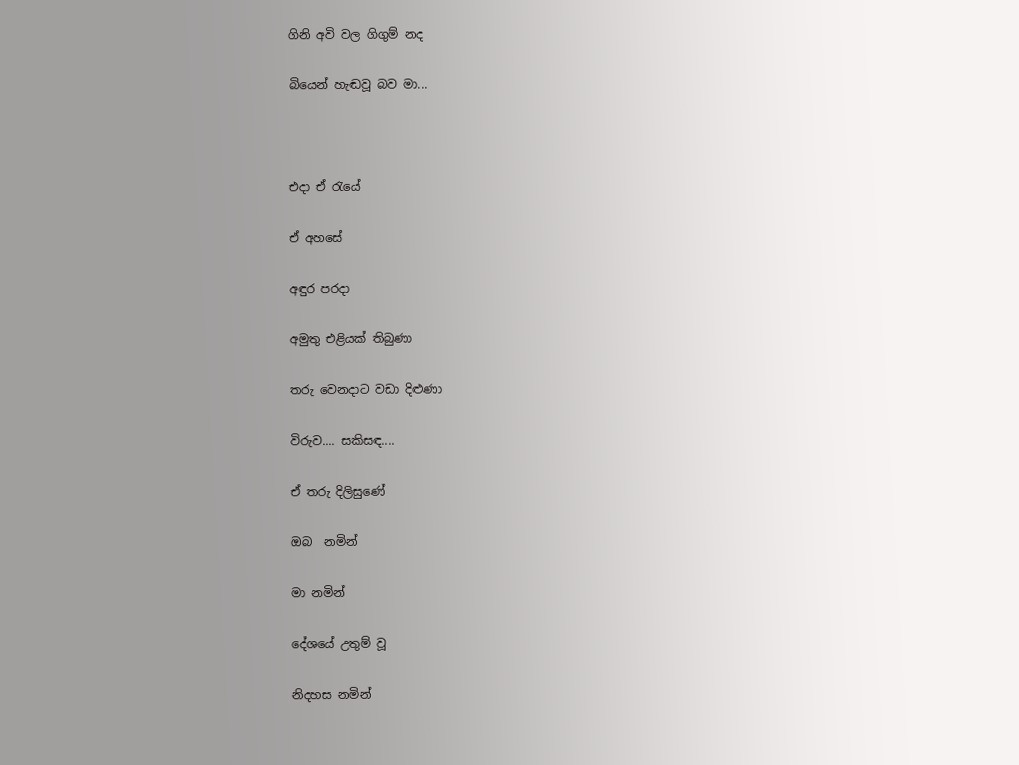ගිනි අවි වල ගිගුම් නද

බියෙන් හැඬවූ බව මා...



එදා ඒ රැයේ

ඒ අහසේ

අඳුර පරදා

අමුතු එළියක් තිබුණා

තරු වෙනදාට වඩා දිළුණා

විරුව.... සකිසඳ....

ඒ තරු දිලිසුණේ

ඔබ  නමින්

මා නමින්

දේශයේ උතුම් වූ

නිදහස නමින්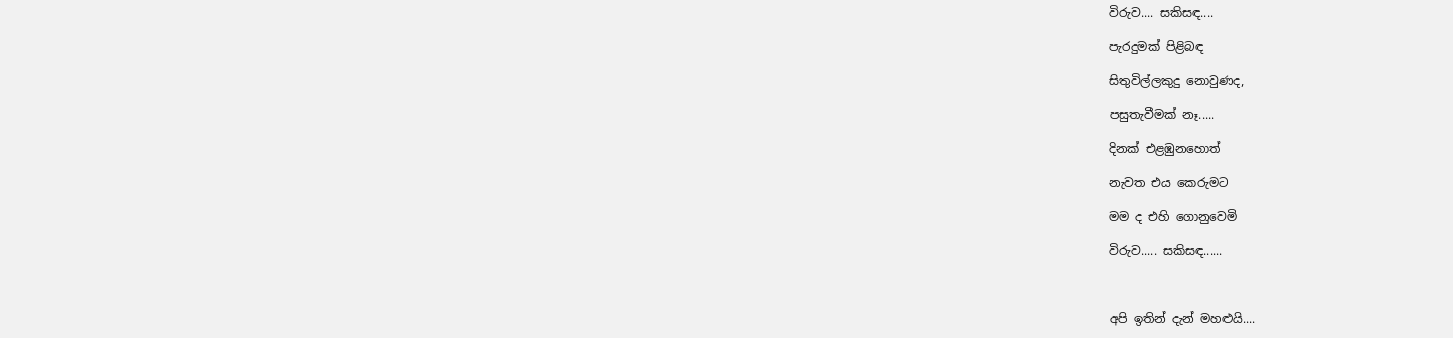විරුව.... සකිසඳ....

පැරදුමක් පිළිබඳ

සිතුවිල්ලකුදු නොවුණද,

පසුතැවීමක් නෑ.....

දිනක් එළඹුනහොත්

නැවත එය කෙරුමට

මම ද එහි ගොනුවෙමි

විරුව..... සකිසඳ......



අපි ඉතින් දැන් මහළුයි....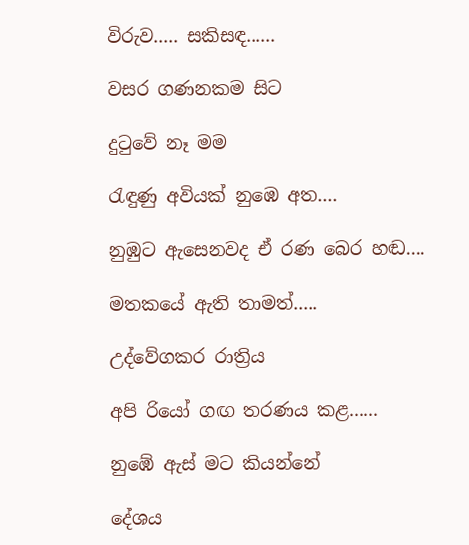විරුව..... සකිසඳ......

වසර ගණනකම සිට

දුටුවේ නෑ මම

රැඳුණු අවියක් නුඹෙ අත....

නුඹුට ඇසෙනවද ඒ රණ බෙර හඬ....

මතකයේ ඇති තාමත්.....

උද්වේගකර රාත්‍රිය

අපි රියෝ ගඟ තරණය කළ......

නුඹේ ඇස් මට කියන්නේ

දේශය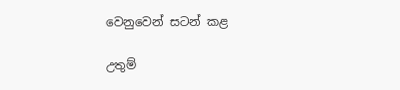වෙනුවෙන් සටන් කළ

උතුම්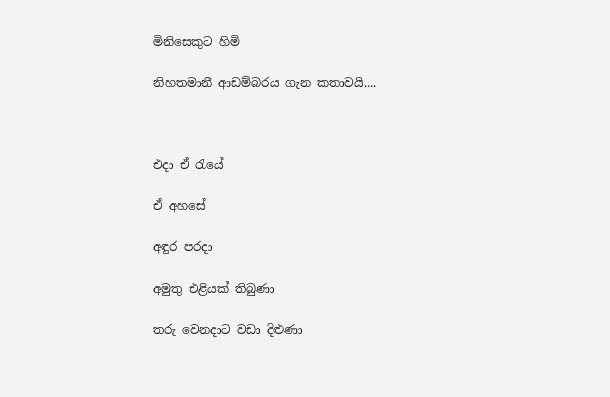මිනිසෙකුට හිමි

නිහතමානී ආඩම්බරය ගැන කතාවයි....



එදා ඒ රැයේ

ඒ අහසේ

අඳුර පරදා

අමුතු එළියක් තිබුණා

තරු වෙනදාට වඩා දිළුණා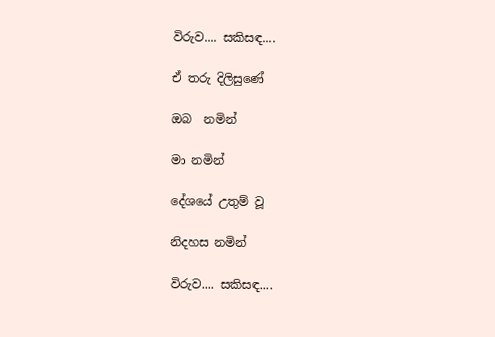විරුව.... සකිසඳ....

ඒ තරු දිලිසුණේ

ඔබ  නමින්

මා නමින්

දේශයේ උතුම් වූ

නිදහස නමින්

විරුව.... සකිසඳ....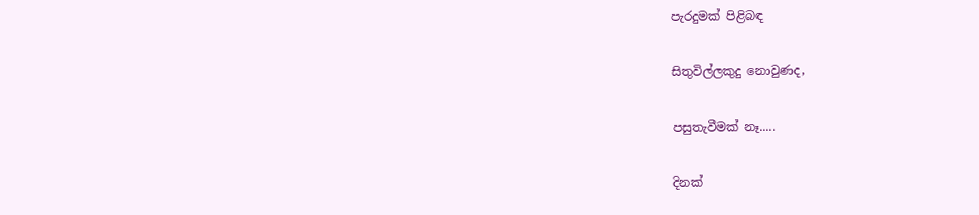පැරදුමක් පිළිබඳ

සිතුවිල්ලකුදු නොවුණද,

පසුතැවීමක් නෑ.....

දිනක්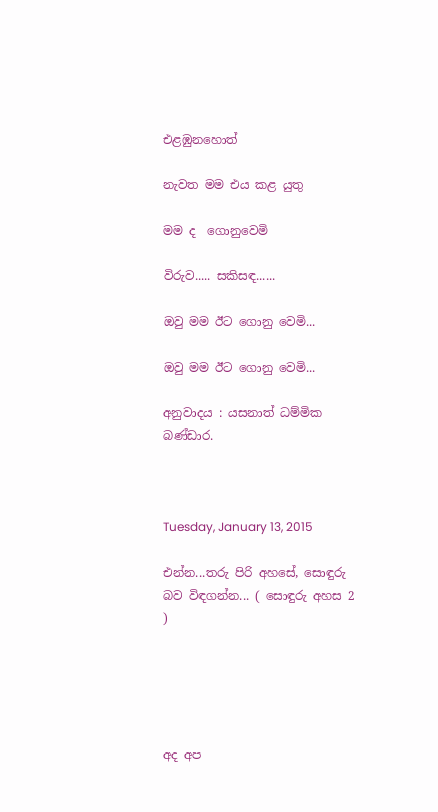එළඹුනහොත්

නැවත මම එය කළ යුතු

මම ද  ගොනුවෙමි

විරුව..... සකිසඳ......

ඔවු මම ඊට ගොනු වෙමි...

ඔවු මම ඊට ගොනු වෙමි...

අනුවාදය : යසනාත් ධම්මික බණ්ඩාර.



Tuesday, January 13, 2015

එන්න...තරු පිරි අහසේ, සොඳුරු බව විඳගන්න... ( සොඳුරු අහස 2 )





අද අප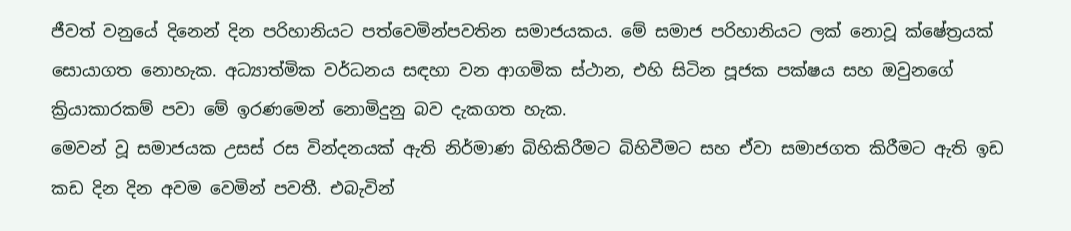ජීවත් වනුයේ දිනෙන් දින පරිහානියට පත්වෙමින්පවතින සමාජයකය. මේ සමාජ පරිහානියට ලක් නොවූ ක්ෂේත්‍රයක් සොයාගත නොහැක. අධ්‍යාත්මික වර්ධනය සඳහා වන ආගමික ස්ථාන, එහි සිටින පූජක පක්ෂය සහ ඔවුනගේ ක්‍රියාකාරකම් පවා මේ ඉරණමෙන් නොමිදුනු බව දැකගත හැක.
මෙවන් වූ සමාජයක උසස් රස වින්දනයක් ඇති නිර්මාණ බිහිකිරීමට බිහිවීමට සහ ඒවා සමාජගත කිරීමට ඇති ඉඩ කඩ දින දින අවම වෙමින් පවතී. එබැවින්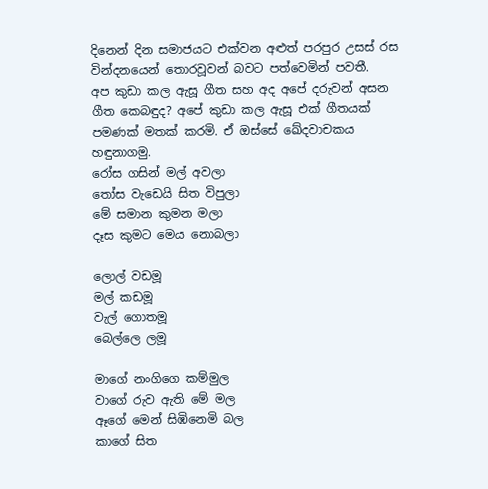දිනෙන් දින සමාජයට එක්වන අළුත් පරපුර උසස් රස වින්දනයෙන් තොරවූවන් බවට පත්වෙමින් පවතී.
අප කුඩා කල ඇසූ ගීත සහ අද අපේ දරුවන් අසන ගීත කෙබඳුද? අපේ කුඩා කල ඇසූ එක් ගීතයක් පමණක් මතක් කරමි. ඒ ඔස්සේ ඛේදවාචකය හඳුනාගමු.
රෝස ගසින් මල් අවලා
තෝස වැඩෙයි සිත විපුලා
මේ සමාන කුමන මලා
දෑස කුමට මෙය නොබලා

ලොල් වඩමූ
මල් කඩමූ
වැල් ගොතමූ
බෙල්ලෙ ලමූ

මාගේ නංගිගෙ කම්මුල
වාගේ රුව ඇති මේ මල
ඈගේ මෙන් සිඹිනෙමි බල
කාගේ සිත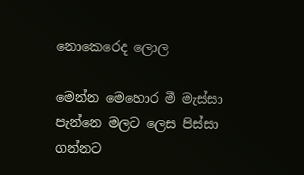නොකෙරෙද ලොල

මෙන්න මෙහොර මී මැස්සා
පැන්නෙ මලට ලෙස පිස්සා
ගන්නට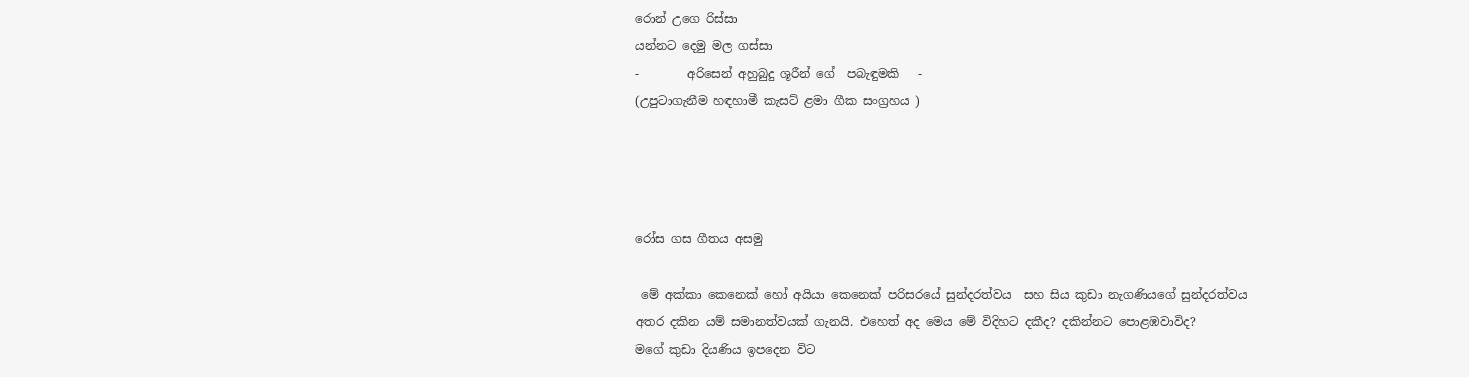රොන් උගෙ රිස්සා
යන්නට දෙමු මල ගස්සා
-        අරිසෙන් අහුබුදු ශූරීන් ගේ  පබැඳුමකි   -
(උපුටාගැනීම හඳහාමී කැසට් ළමා ගීක සංග්‍රහය )




රෝස ගස ගීතය අසමු

 මේ අක්කා කෙනෙක් හෝ අයියා කෙනෙක් පරිසරයේ සුන්දරත්වය  සහ සිය කුඩා නැගණියගේ සුන්දරත්වය අතර දකින යම් සමානත්වයක් ගැනයි. එහෙත් අද මෙය මේ විදිහට දකීද? දකින්නට පොළඹවාවිද?
මගේ කුඩා දියණිය ඉපදෙන විට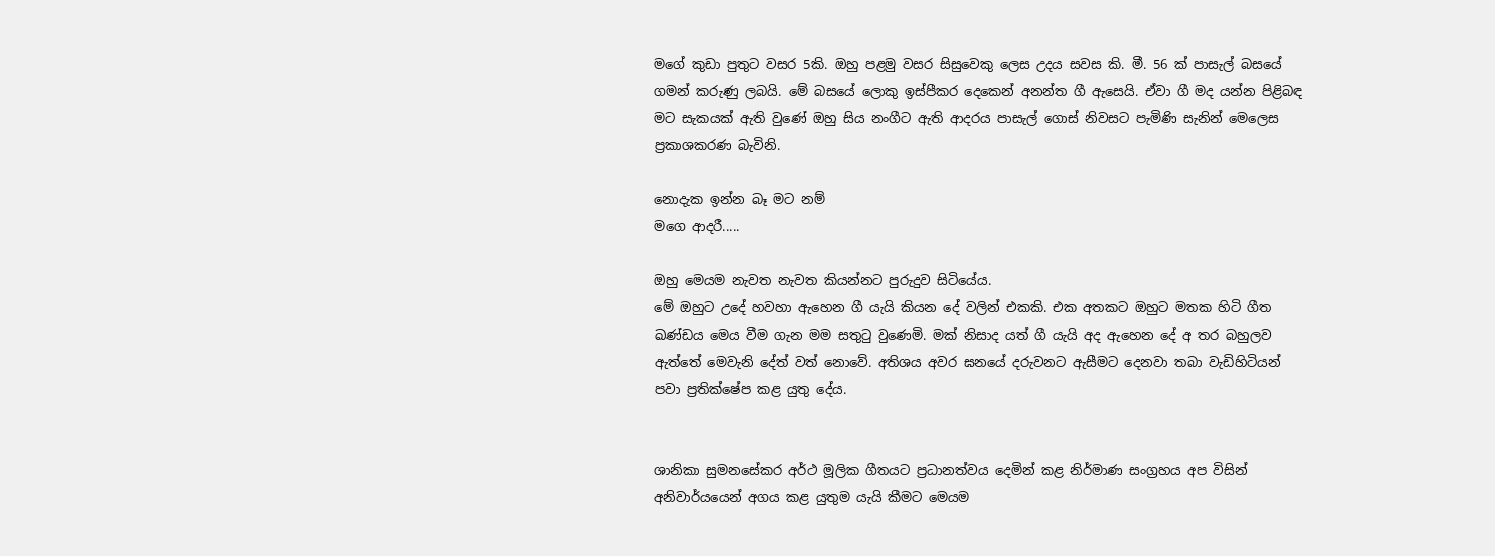මගේ කුඩා පුතුට වසර 5කි. ඔහු පළමු වසර සිසුවෙකු ලෙස උදය සවස කි. මී. 56 ක් පාසැල් බසයේ ගමන් කරුණු ලබයි. මේ බසයේ ලොකු ඉස්පීකර දෙකෙන් අනන්ත ගී ඇසෙයි. ඒවා ගී මද යන්න පිළිබඳ මට සැකයක් ඇති වුණේ ඔහු සිය නංගීට ඇති ආදරය පාසැල් ගොස් නිවසට පැමිණි සැනින් මෙලෙස ප්‍රකාශකරණ බැවිනි.

නොදැක ඉන්න බෑ මට නම්
මගෙ ආදරී.....

ඔහු මෙයම නැවත නැවත කියන්නට පුරුදුව සිටියේය.
මේ ඔහුට උදේ හවහා ඇහෙන ගී යැයි කියන දේ වලින් එකකි. එක අතකට ඔහුට මතක හිටි ගීත ඛණ්ඩය මෙය වීම ගැන මම සතුටු වුණෙමි. මක් නිසාද යත් ගී යැයි අද ඇහෙන දේ අ තර බහුලව ඇත්තේ මෙවැනි දේත් වත් නොවේ. අතිශය අවර ඝනයේ දරුවනට ඇසීමට දෙනවා තබා වැඩිහිටියන් පවා ප්‍රතික්ෂේප කළ යුතු දේය.


ශානිකා සුමනසේකර අර්ථ මූලික ගීතයට ප්‍රධානත්වය දෙමින් කළ නිර්මාණ සංග්‍රහය අප විසින් අනිවාර්යයෙන් අගය කළ යුතුම යැයි කීමට මෙයම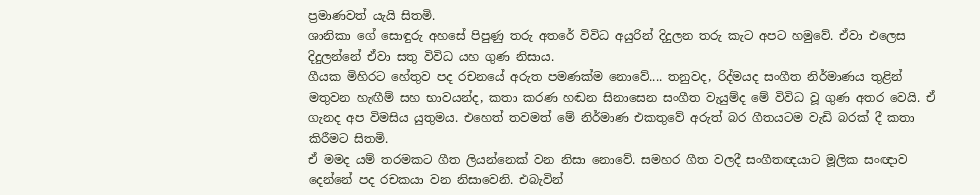ප්‍රමාණවත් යැයි සිතමි.
ශානිකා ගේ සොඳුරු අහසේ පිපුණු තරු අතරේ විවිධ අයුරින් දිදුලන තරු කැට අපට හමුවේ. ඒවා එලෙස දිදුලන්නේ ඒවා සතු විවිධ යහ ගුණ නිසාය.
ගීයක මිහිරට හේතුව පද රචනයේ අරුත පමණක්ම නොවේ.... තනුවද, රිද්මයද සංගීත නිර්මාණය තුළින් මතුවන හැඟීම් සහ භාවයන්ද, කතා කරණ හඬන සිනාසෙන සංගීත වැයුම්ද මේ විවිධ වූ ගුණ අතර වෙයි. ඒ ගැනද අප විමසිය යුතුමය. එහෙත් තවමත් මේ නිර්මාණ එකතුවේ අරුත් බර ගීතයටම වැඩි බරක් දී කතා කිරීමට සිතමි.
ඒ මමද යම් තරමකට ගීත ලියන්නෙක් වන නිසා නොවේ. සමහර ගීත වලදී සංගීතඥයාට මූලික සංඥාව දෙන්නේ පද රචකයා වන නිසාවෙනි. එබැවින්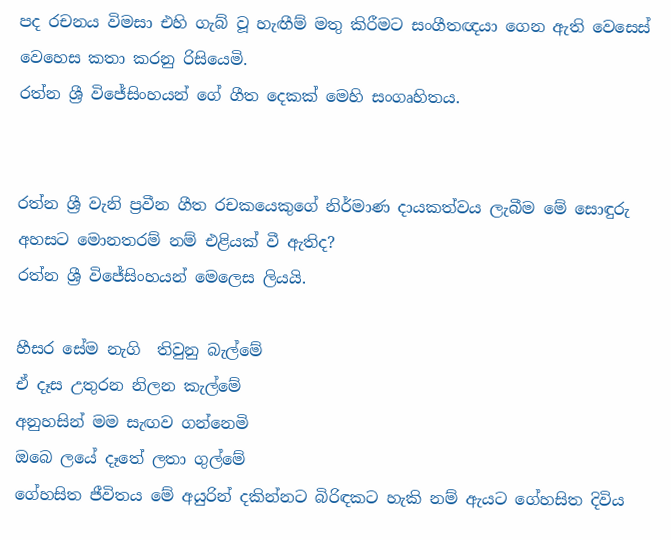පද රචනය විමසා එහි ගැබ් වූ හැඟීම් මතු කිරීමට සංගීතඥයා ගෙන ඇති වෙසෙස් වෙහෙස කතා කරනු රිසියෙමි.
රත්න ශ්‍රී විජේසිංහයන් ගේ ගීත දෙකක් මෙහි සංගෘහිතය.


රත්න ශ්‍රී වැනි ප්‍රවීන ගීත රචකයෙකුගේ නිර්මාණ දායකත්වය ලැබීම මේ සොඳුරු අහසට මොනතරම් නම් එළියක් වී ඇතිද?
රත්න ශ්‍රී විජේසිංහයන් මෙලෙස ලියයි.

හීසර සේම නැගි  තිවුනු බැල්මේ
ඒ දෑස උතුරන නිලන කැල්මේ
අනුහසින් මම සැඟව ගන්නෙමි
ඔබෙ ලයේ දෑතේ ලතා ගුල්මේ
ගේහසිත ජීවිතය මේ අයුරින් දකින්නට බිරිඳකට හැකි නම් ඇයට ගේහසිත දිවිය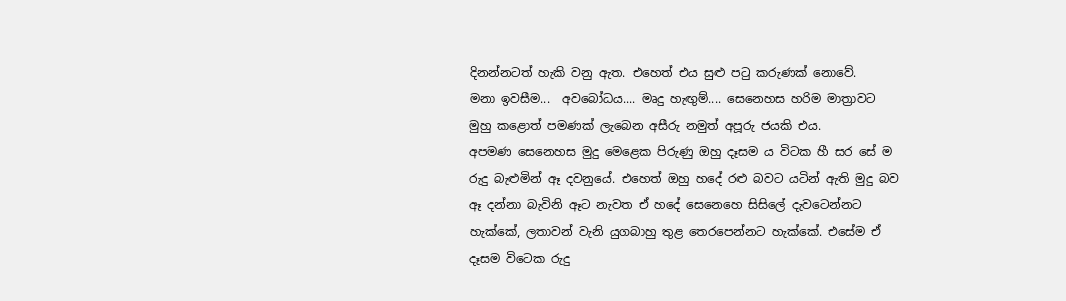දිනන්නටත් හැකි වනු ඇත. එහෙත් එය සුළු පටු කරුණක් නොවේ.
මනා ඉවසීම...  අවබෝධය.... මෘදු හැඟුම්.... සෙනෙහස හරිම මාත්‍රාවට මුහු කළොත් පමණක් ලැබෙන අසීරු නමුත් අපූරු ජයකි එය.
අපමණ සෙනෙහස මුදු මෙළෙක පිරුණු ඔහු දෑසම ය විටක හී සර සේ ම රුදු බැළුමින් ඈ දවනුයේ. එහෙත් ඔහු හදේ රළු බවට යටින් ඇති මුදු බව ඈ දන්නා බැවිනි ඈට නැවත ඒ හදේ සෙනෙහෙ සිසිලේ දැවටෙන්නට හැක්කේ, ලතාවන් වැනි යුගබාහු තුළ තෙරපෙන්නට හැක්කේ. එසේම ඒ දෑසම විටෙක රුදු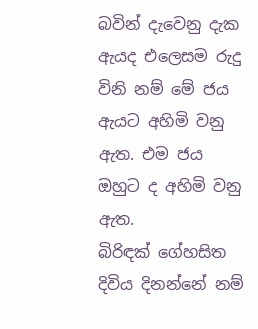බවින් දැවෙනු දැක ඇයද එලෙසම රුදු විනි නම් මේ ජය ඇයට අහිමි වනු ඇත. එම ජය ඔහුට ද අහිමි වනු ඇත.
බිරිඳක් ගේහසිත දිවිය දිනන්නේ නම්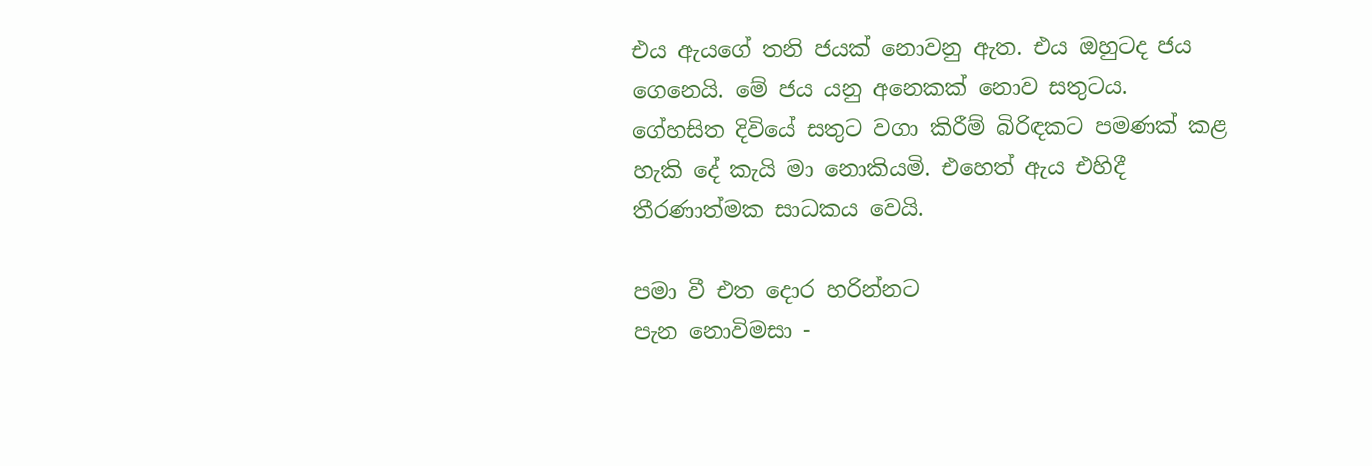එය ඇයගේ තනි ජයක් නොවනු ඇත. එය ඔහුටද ජය ගෙනෙයි. මේ ජය යනු අනෙකක් නොව සතුටය. ගේහසිත දිවියේ සතුට වගා කිරීම් බිරිඳකට පමණක් කළ හැකි දේ කැයි මා නොකියමි. එහෙත් ඇය එහිදී තීරණාත්මක සාධකය වෙයි.

පමා වී එත දොර හරින්නට
පැන නොවිමසා -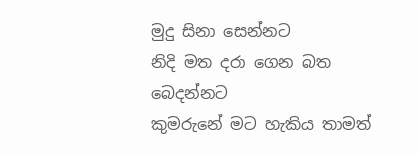මුදු සිනා සෙන්නට
නිදි මත දරා ගෙන බත බෙදන්නට
කුමරුනේ මට හැකිය තාමත්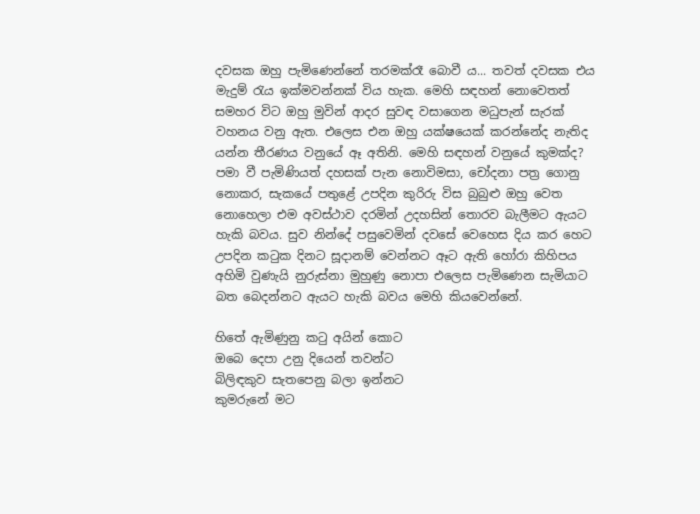දවසක ඔහු පැමිණෙන්නේ තරමක්රෑ බොවී ය... තවත් දවසක එය මැදුම් රැය ඉක්මවන්නක් විය හැක. මෙහි සඳහන් නොවෙතත් සමහර විට ඔහු මුවින් ආදර සුවඳ වසාගෙන මධුපැන් සැරක් වහනය වනු ඇත. එලෙස එන ඔහු යක්ෂයෙක් කරන්නේද නැතිද යන්න තීරණය වනුයේ ඈ අතිනි. මෙහි සඳහන් වනුයේ කුමක්ද?
පමා වී පැමිණියත් දහසක් පැන නොවිමසා, චෝදනා පත්‍ර ගොනු නොකර, සැකයේ පතුළේ උපදින කුරිරු විස බුබුළු ඔහු වෙත නොහෙලා එම අවස්ථාව දරමින් උදහසින් තොරව බැලීමට ඇයට හැකි බවය. සුව නින්දේ පසුවෙමින් දවසේ වෙහෙස දිය කර හෙට උපදින කටුක දිනට සූදානම් වෙන්නට ඈට ඇති හෝරා කිහිපය අහිමි වුණැයි නුරුස්නා මුහුණු නොපා එලෙස පැමිණෙන සැමියාට බත බෙදන්නට ඇයට හැකි බවය මෙහි කියවෙන්නේ.

හිතේ ඇමිණුනු කටු අයින් කොට
ඔබෙ දෙපා උනු දියෙන් තවන්ට
බිලිඳකුව සැතපෙනු බලා ඉන්නට
කුමරුනේ මට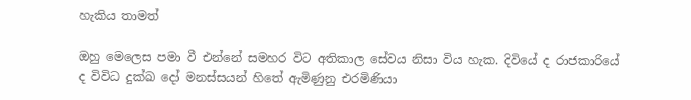හැකිය තාමත්

ඔහු මෙලෙස පමා වී එන්නේ සමහර විට අතිකාල සේවය නිසා විය හැක. දිවියේ ද රාජකාරියේ ද විවිධ දුක්ඛ දෝ මනස්සයන් හිතේ ඇමිණුනු එරමිණියා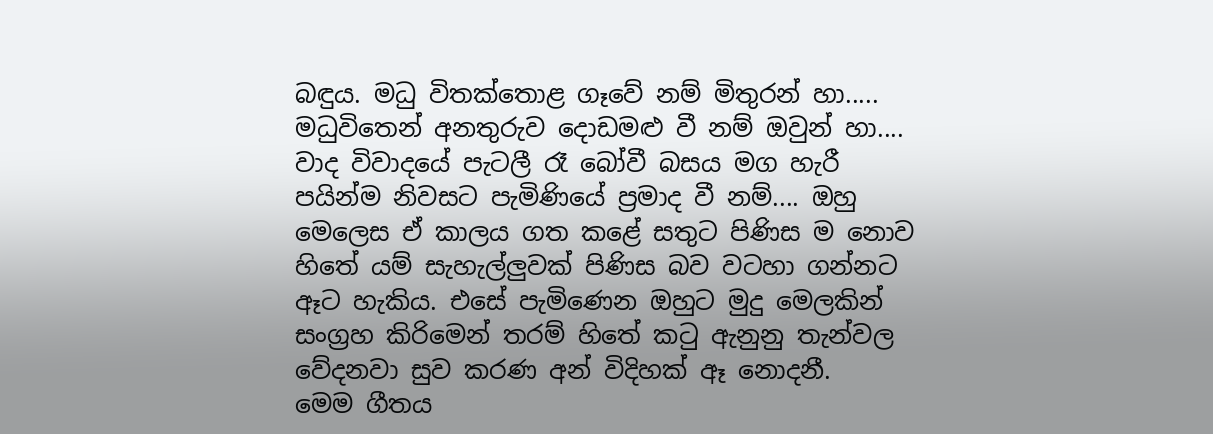බඳුය. මධු විතක්තොළ ගෑවේ නම් මිතුරන් හා..... මධුවිතෙන් අනතුරුව දොඩමළු වී නම් ඔවුන් හා.... වාද විවාදයේ පැටලී රෑ බෝවී බසය මග හැරී පයින්ම නිවසට පැමිණියේ ප්‍රමාද වී නම්.... ඔහු මෙලෙස ඒ කාලය ගත කළේ සතුට පිණිස ම නොව හිතේ යම් සැහැල්ලුවක් පිණිස බව වටහා ගන්නට ඈට හැකිය. එසේ පැමිණෙන ඔහුට මුදු මෙලකින් සංග්‍රහ කිරිමෙන් තරම් හිතේ කටු ඇනුනු තැන්වල වේදනවා සුව කරණ අන් විදිහක් ඈ නොදනී.
මෙම ගීතය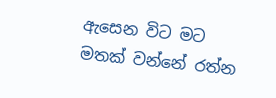ඇසෙන විට මට මතක් වන්නේ රත්න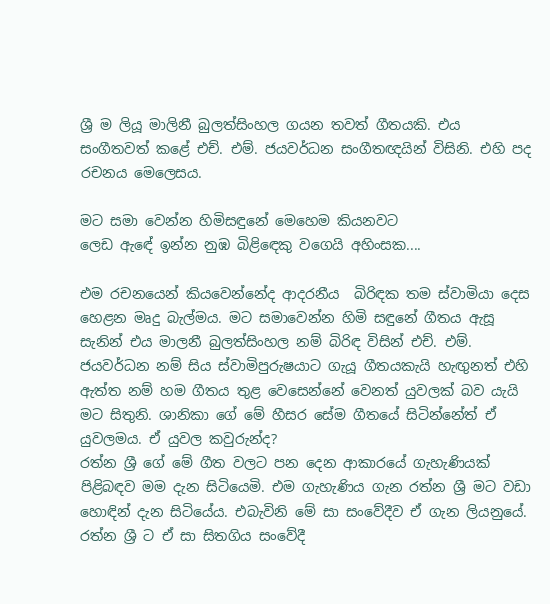ශ්‍රී ම ලියූ මාලිනී බුලත්සිංහල ගයන තවත් ගීතයකි. එය සංගීතවත් කළේ එච්. එම්. ජයවර්ධන සංගීතඥයින් විසිනි. එහි පද රචනය මෙලෙසය.

මට සමා වෙන්න හිමිසඳුනේ මෙහෙම කියනවට
ලෙඩ ඇඳේ ඉන්න නුඹ බිළිඳෙකු වගෙයි අහිංසක....

එම රචනයෙන් කියවෙන්නේද ආදරනීය  බිරිඳක තම ස්වාමියා දෙස හෙළන මෘදු බැල්මය. මට සමාවෙන්න හිමි සඳුනේ ගීතය ඇසූ සැනින් එය මාලනී බුලත්සිංහල නම් බිරිඳ විසින් එච්. එම්. ජයවර්ධන නම් සිය ස්වාමිපුරුෂයාට ගැයූ ගීතයකැයි හැඟුනත් එහි ඇත්ත නම් හම ගීතය තුළ වෙසෙන්නේ වෙනත් යුවලක් බව යැයි මට සිතුනි. ශානිකා ගේ මේ හීසර සේම ගීතයේ සිටින්නේත් ඒ යුවලමය. ඒ යුවල කවුරුන්ද?
රත්න ශ්‍රී ගේ මේ ගීත වලට පන දෙන ආකාරයේ ගැහැණියක් පිළිබඳව මම දැන සිටියෙමි. එම ගැහැණිය ගැන රත්න ශ්‍රී මට වඩා හොඳින් දැන සිටියේය. එබැවිනි මේ සා සංවේදීව ඒ ගැන ලියනුයේ. රත්න ශ්‍රී ට ඒ සා සිතගිය සංවේදී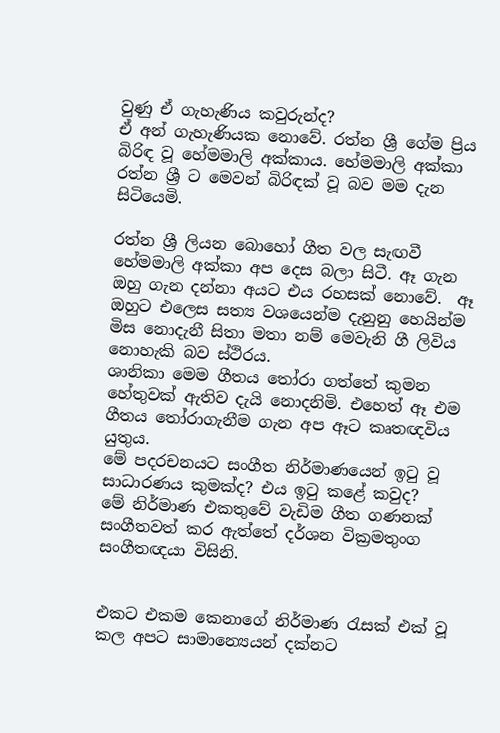වුණු ඒ ගැහැණිය කවුරුන්ද?
ඒ අන් ගැහැණියක නොවේ. රත්න ශ්‍රී ගේම ප්‍රිය බිරිඳ වූ හේමමාලි අක්කාය. හේමමාලි අක්කා රත්න ශ්‍රී ට මෙවන් බිරිඳක් වූ බව මම දැන සිටියෙමි.

රත්න ශ්‍රී ලියන බොහෝ ගීත වල සැඟවී හේමමාලි අක්කා අප දෙස බලා සිටී. ඈ ගැන ඔහු ගැන දන්නා අයට එය රහසක් නොවේ.  ඈ ඔහුට එලෙස සත්‍ය වශයෙන්ම දැනුනු හෙයින්ම මිස නොදැනී සිතා මතා නම් මෙවැනි ගී ලිවිය නොහැකි බව ස්ථිරය.
ශානිකා මෙම ගීතය තෝරා ගත්තේ කුමන හේතුවක් ඇතිව දැයි නොදනිමි. එහෙත් ඈ එම ගීතය තෝරාගැනීම ගැන අප ඈට කෘතඥවිය යුතුය.
මේ පදරචනයට සංගීත නිර්මාණයෙන් ඉටු වූ සාධාරණය කුමක්ද? එය ඉටු කළේ කවුද?
මේ නිර්මාණ එකතුවේ වැඩිම ගීත ගණනක් සංගීතවත් කර ඇත්තේ දර්ශන වික්‍රමතුංග සංගීතඥයා විසිනි.


එකට එකම කෙනාගේ නිර්මාණ රැසක් එක් වූ කල අපට සාමාන්‍යෙයන් දක්නට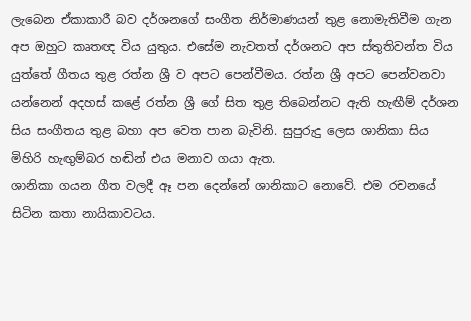ලැබෙන ඒකාකාරී බව දර්ශනගේ සංගීත නිර්මාණයන් තුළ නොමැතිවීම ගැන අප ඔහුට කෘතඥ විය යුතුය. එසේම නැවතත් දර්ශනට අප ස්තුතිවන්ත විය යුත්තේ ගීතය තුළ රත්න ශ්‍රී ව අපට පෙන්වීමය. රත්න ශ්‍රී අපට පෙන්වනවා යන්නෙන් අදහස් කළේ රත්න ශ්‍රී ගේ සිත තුළ තිබෙන්නට ඇති හැඟීම් දර්ශන සිය සංගීතය තුළ බහා අප වෙත පාන බැවිනි. සුපුරුදු ලෙස ශානිකා සිය මිහිරි හැඟුම්බර හඬින් එය මනාව ගයා ඇත.
ශානිකා ගයන ගීත වලදී ඈ පන දෙන්නේ ශානිකාට නොවේ. එම රචනයේ සිටින කතා නායිකාවටය.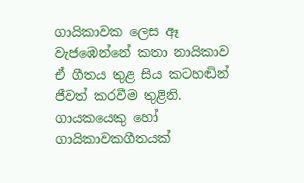ගායිකාවක ලෙස ඈ වැජඹෙන්නේ කතා නායිකාව ඒ ගීතය තුළ සිය කටහඬින් ජීවත් කරවීම තුළිනි. ගායකයෙකු හෝ ගායිකාවකගීතයක්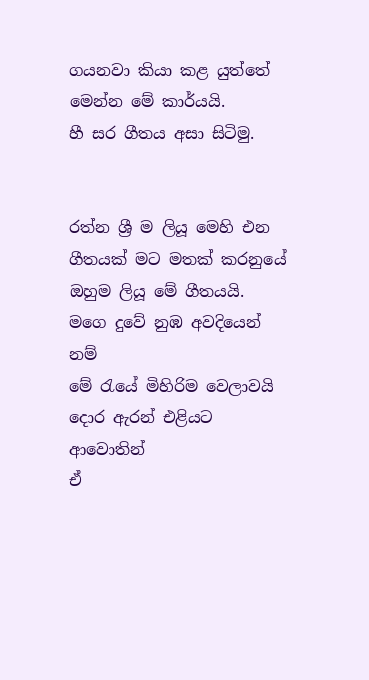ගයනවා කියා කළ යුත්තේ මෙන්න මේ කාර්යයි.
හී සර ගීතය අසා සිටිමු.


රත්න ශ්‍රී ම ලියූ මෙහි එන ගීතයක් මට මතක් කරනුයේ ඔහුම ලියූ මේ ගීතයයි.
මගෙ දුවේ නුඹ අවදියෙන් නම්
මේ රැයේ මිහිරිම වෙලාවයි
දොර ඇරන් එළියට ආවොතින්
ඒ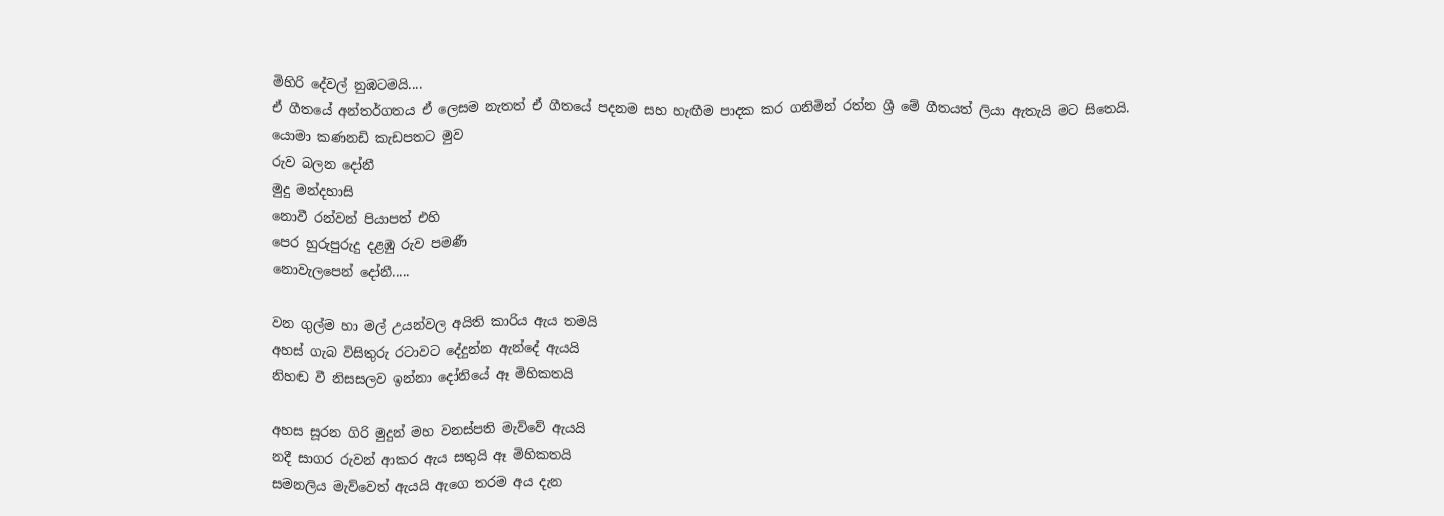මිහිරි දේවල් නුඹටමයි....
ඒ ගීතයේ අන්තර්ගතය ඒ ලෙසම නැතත් ඒ ගීතයේ පදනම සහ හැඟීම පාදක කර ගනිමින් රත්න ශ්‍රී මේ ගීතයත් ලියා ඇතැයි මට සිතෙයි.
යොමා කණනඩි කැඩපතට මුව
රුව බලන දෝනී
මුදු මන්දහාසි
නොවී රන්වන් පියාපත් එහි
පෙර හුරුපුරුදු දළඹු රුව පමණී
නොවැලපෙන් දෝනී.....

වන ගුල්ම හා මල් උයන්වල අයිති කාරිය ඇය තමයි
අහස් ගැබ විසිතුරු රටාවට දේදුන්න ඇන්දේ ඇයයි
නිහඬ වී නිසසලව ඉන්නා දෝනියේ ඈ මිහිකතයි

අහස සූරන ගිරි මුදුන් මහ වනස්පති මැව්වේ ඇයයි
නදී සාගර රුවන් ආකර ඇය සතුයි ඈ මිහිකතයි
සමනලිය මැව්වෙත් ඇයයි ඇගෙ තරම අය දැන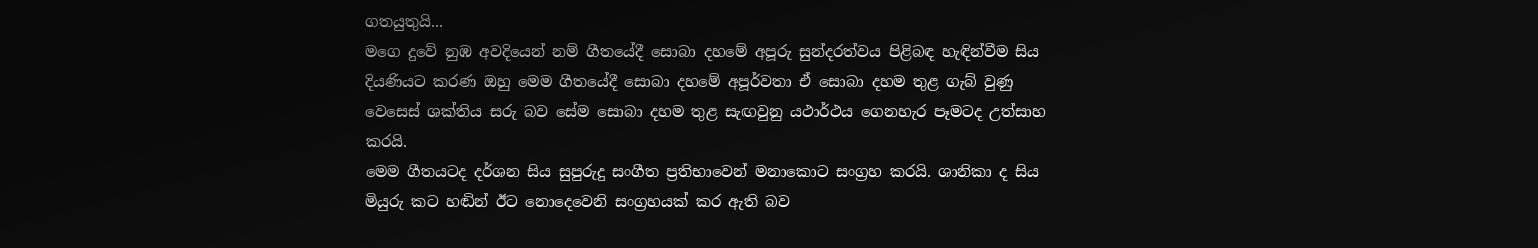ගතයුතුයි...
මගෙ දුවේ නුඹ අවදියෙන් නම් ගීතයේදී සොබා දහමේ අපූරු සුන්දරත්වය පිළිබඳ හැඳින්වීම සිය දියණියට කරණ ඔහු මෙම ගීතයේදී සොබා දහමේ අපූර්වතා ඒ සොබා දහම තුළ ගැබ් වුණු වෙසෙස් ශක්තිය සරු බව සේම සොබා දහම තුළ සැඟවුනු යථාර්ථය ගෙනහැර පෑමටද උත්සාහ කරයි.
මෙම ගීතයටද දර්ශන සිය සුපුරුදු සංගීත ප්‍රතිභාවෙන් මනාකොට සංග්‍රහ කරයි. ශානිකා ද සිය මියුරු කට හඬින් ඊට නොදෙවෙනි සංග්‍රහයක් කර ඇති බව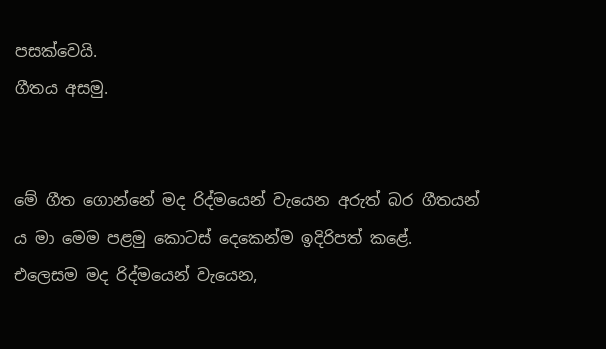පසක්වෙයි.
ගීතය අසමු.


මේ ගීත ගොන්නේ මද රිද්මයෙන් වැයෙන අරුත් බර ගීතයන් ය මා මෙම පළමු කොටස් දෙකෙන්ම ඉදිරිපත් කළේ.
එලෙසම මද රිද්මයෙන් වැයෙන,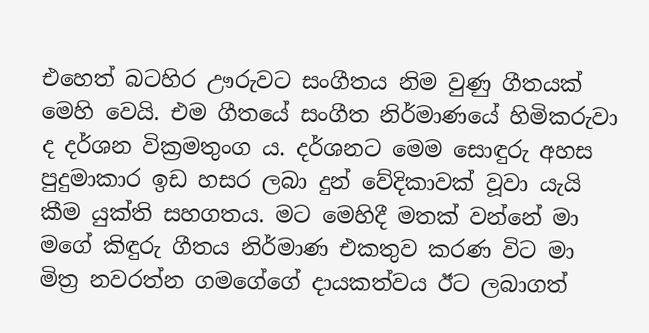එහෙත් බටහිර ඌරුවට සංගීතය නිම වුණු ගීතයක් මෙහි වෙයි. එම ගීතයේ සංගීත නිර්මාණයේ හිමිකරුවා ද දර්ශන වික්‍රමතුංග ය. දර්ශනට මෙම සොඳුරු අහස පුදුමාකාර ඉඩ හසර ලබා දුන් වේදිකාවක් වූවා යැයි කීම යුක්ති සහගතය. මට මෙහිදී මතක් වන්නේ මා මගේ කිඳුරු ගීතය නිර්මාණ එකතුව කරණ විට මා මිත්‍ර නවරත්න ගමගේගේ දායකත්වය ඊට ලබාගත්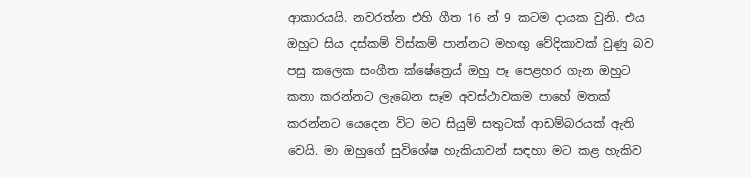ආකාරයයි. නවරත්න එහි ගීත 16 න් 9 කටම දායක වුනි. එය ඔහුට සිය දස්කම් විස්කම් පාන්නට මහඟු වේදිකාවක් වුණු බව පසු කලෙක සංගීත ක්ෂේත්‍රෙය් ඔහු පෑ පෙළහර ගැන ඔහුට කතා කරන්නට ලැබෙන සෑම අවස්ථාවකම පාහේ මතක් කරන්නට යෙදෙන විට මට සියුම් සතුටක් ආඩම්බරයක් ඇති වෙයි. මා ඔහුගේ සුවිශේෂ හැකියාවන් සඳහා මට කළ හැකිව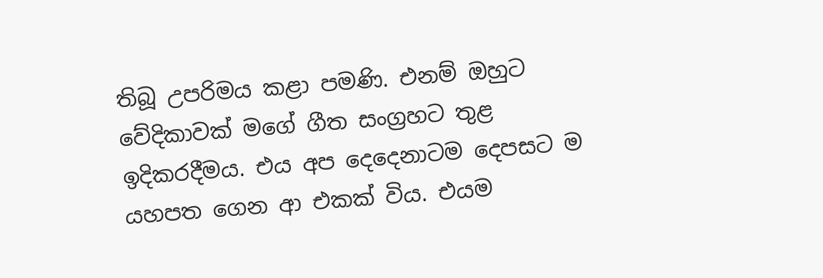තිබූ උපරිමය කළා පමණි. එනම් ඔහුට වේදිකාවක් මගේ ගීත සංග්‍රහට තුළ ඉදිකරදීමය. එය අප දෙදෙනාටම දෙපසට ම යහපත ගෙන ආ එකක් විය. එයම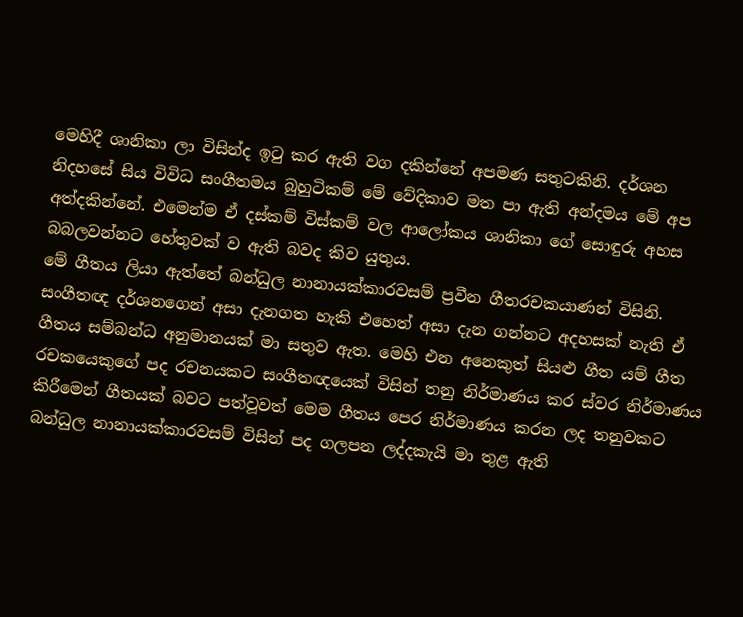මෙහිදී ශානිකා ලා විසින්ද ඉටු කර ඇති වග දකින්නේ අපමණ සතුටකිනි. දර්ශන නිදහසේ සිය විවිධ සංගීතමය බුහුටිකම් මේ වේදිකාව මත පා ඇති අන්දමය මේ අප අත්දකින්නේ. එමෙන්ම ඒ දස්කම් විස්කම් වල ආලෝකය ශානිකා ගේ සොඳුරු අහස බබලවන්නට හේතුවක් ව ඇති බවද කිව යුතුය.
මේ ගීතය ලියා ඇත්තේ බන්ධුල නානායක්කාරවසම් ප්‍රවීන ගීතරචකයාණන් විසිනි. සංගීතඥ දර්ශනගෙන් අසා දැනගත හැකි එහෙත් අසා දැන ගන්නට අදහසක් නැති ඒ ගීතය සම්බන්ධ අනුමානයක් මා සතුව ඇත. මෙහි එන අනෙකුත් සියළු ගීත යම් ගීත රචකයෙකුගේ පද රචනයකට සංගීතඥයෙක් විසින් තනු නිර්මාණය කර ස්වර නිර්මාණය කිරීමෙන් ගීතයක් බවට පත්වූවත් මෙම ගීතය පෙර නිර්මාණය කරන ලද තනුවකට බන්ධුල නානායක්කාරවසම් විසින් පද ගලපන ලද්දකැයි මා තුළ ඇති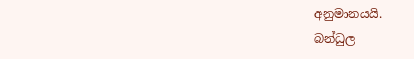අනුමානයයි.
බන්ධුල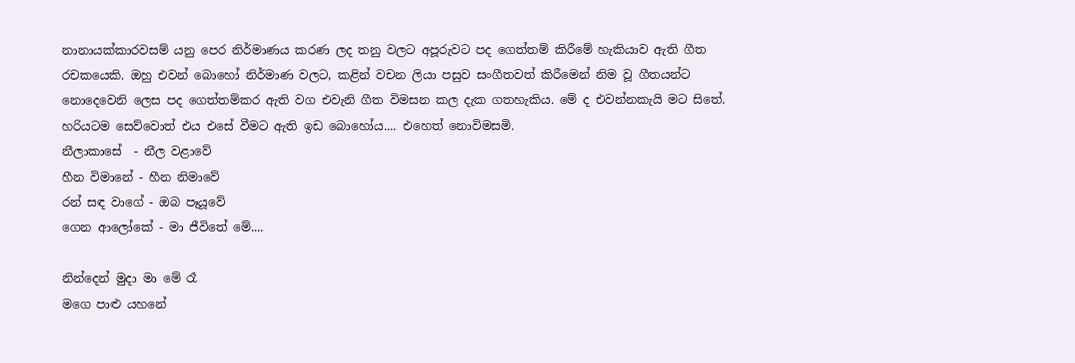නානායක්කාරවසම් යනු පෙර නිර්මාණය කරණ ලද තනු වලට අපූරුවට පද ගෙත්තම් කිරීමේ හැකියාව ඇති ගීත රචකයෙකි. ඔහු එවන් බොහෝ නිර්මාණ වලට, කළින් වචන ලියා පසුව සංගීතවත් කිරීමෙන් නිම වූ ගීතයන්ට නොදෙවෙනි ලෙස පද ගෙත්තම්කර ඇති වග එවැනි ගීත විමසන කල දැක ගතහැකිය. මේ ද එවන්නකැයි මට සිතේ. හරියටම සෙව්වොත් එය එසේ වීමට ඇති ඉඩ බොහෝය.... එහෙත් නොවිමසමි.
නීලාකාසේ  - නීල වළාවේ
හීන විමානේ - හීන නිමාවේ
රන් සඳ වාගේ - ඔබ පෑයූවේ
ගෙන ආලෝකේ - මා ජීවිතේ මේ....

නින්දෙන් මුදා මා මේ රෑ
මගෙ පාළු යහනේ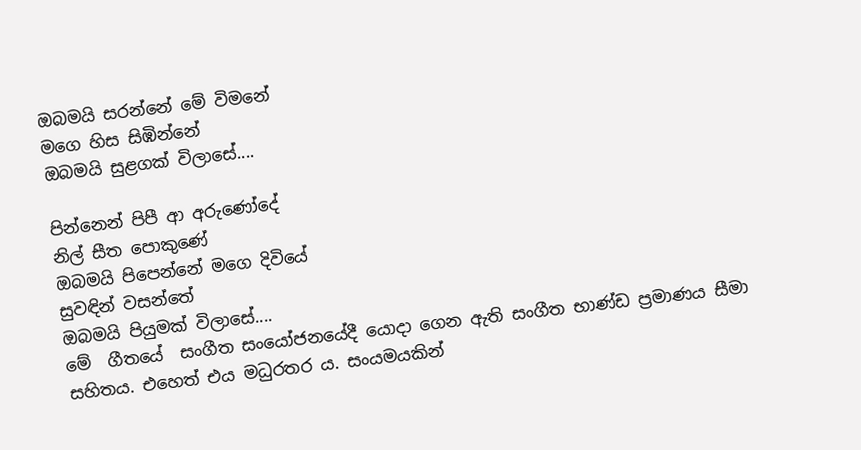ඔබමයි සරන්නේ මේ විමනේ
මගෙ හිස සිඹින්නේ
ඔබමයි සුළගක් විලාසේ....

පින්නෙන් පිපී ආ අරුණෝදේ
නිල් සීත පොකුණේ
ඔබමයි පිපෙන්නේ මගෙ දිවියේ
සුවඳින් වසන්තේ
ඔබමයි පියුමක් විලාසේ....
මේ  ගීතයේ  සංගීත සංයෝජනයේදී යොදා ගෙන ඇති සංගීත භාණ්ඩ ප්‍රමාණය සීමා සහිතය. එහෙත් එය මධුරතර ය. සංයමයකින්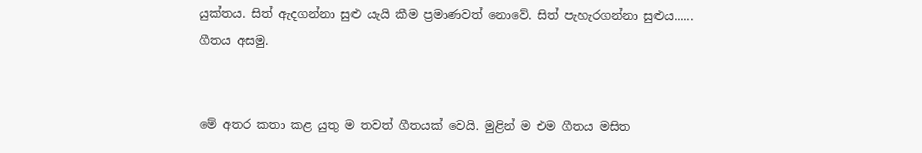යුක්තය. සිත් ඇදගන්නා සුළු යැයි කීම ප්‍රමාණවත් නොවේ. සිත් පැහැරගන්නා සුළුය......
ගීතය අසමු.


මේ අතර කතා කළ යුතු ම තවත් ගීතයක් වෙයි. මුළින් ම එම ගීතය මසිත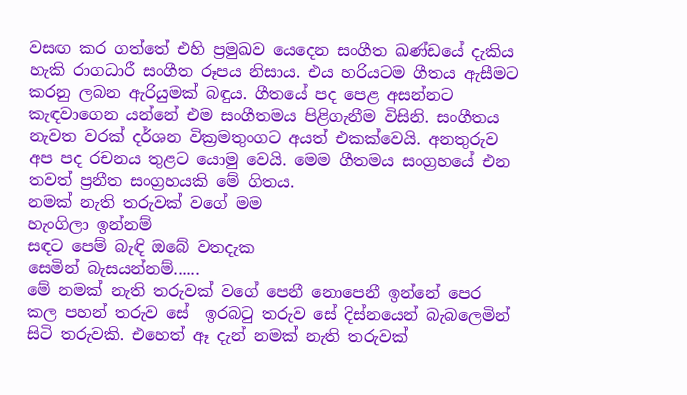වසඟ කර ගත්තේ එහි ප්‍රමුඛව යෙදෙන සංගීත ඛණ්ඩයේ දැකිය හැකි රාගධාරී සංගීත රූපය නිසාය. එය හරියටම ගීතය ඇසීමට කරනු ලබන ඇරියුමක් බඳුය. ගීතයේ පද පෙළ අසන්නට කැඳවාගෙන යන්නේ එම සංගීතමය පිළිගැනීම විසිනි. සංගීතය නැවත වරක් දර්ශන වික්‍රමතුංගට අයත් එකක්වෙයි. අනතුරුව අප පද රචනය තුළට යොමු වෙයි. මෙම ගීතමය සංග්‍රහයේ එන තවත් ප්‍රනීත සංග්‍රහයකි මේ ගිතය.
නමක් නැති තරුවක් වගේ මම
හැංගිලා ඉන්නම්
සඳට පෙම් බැඳි ඔබේ වතදැක
සෙමින් බැසයන්නම්......
මේ නමක් නැති තරුවක් වගේ පෙනී නොපෙනී ඉන්නේ පෙර කල පහන් තරුව සේ  ඉරබටු තරුව සේ දිස්නයෙන් බැබලෙමින් සිටි තරුවකි. එහෙත් ඈ දැන් නමක් නැති තරුවක්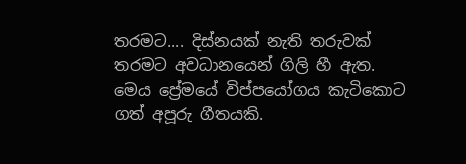තරමට.... දිස්නයක් නැති තරුවක් තරමට අවධානයෙන් ගිලි හී ඇත.
මෙය ප්‍රේමයේ විප්පයෝගය කැටිකොට ගත් අපූරු ගීතයකි.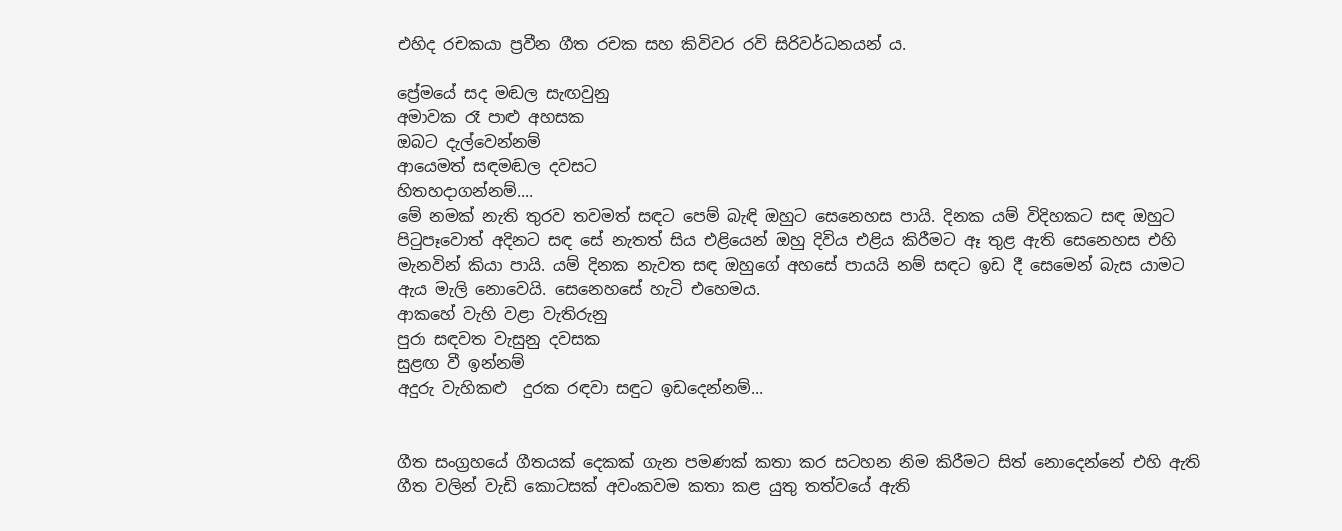එහිද රචකයා ප්‍රවීන ගීත රචක සහ කිවිවර රවි සිරිවර්ධනයන් ය.

ප්‍රේමයේ සද මඬල සැඟවුනු ‍
අමාවක රෑ පාළු අහසක
ඔබට දැල්වෙන්නම්
ආයෙමත් සඳමඬල දවසට
හිතහදාගන්නම්....
මේ නමක් නැති තුරව තවමත් සඳට පෙම් බැඳි ඔහුට සෙනෙහස පායි. දිනක යම් විදිහකට සඳ ඔහුට පිටුපෑවොත් අදිනට සඳ සේ නැතත් සිය එළියෙන් ඔහු දිවිය එළිය කිරීමට ඈ තුළ ඇති සෙනෙහස එහි මැනවින් කියා පායි. යම් දිනක නැවත සඳ ඔහුගේ අහසේ පායයි නම් සඳට ඉඩ දී සෙමෙන් බැස යාමට ඇය මැලි නොවෙයි. සෙනෙහසේ හැටි එහෙමය.
ආකහේ වැහි වළා වැතිරුනු
පුරා සඳවත වැසුනු දවසක
සුළඟ වී ඉන්නම්
අදුරු වැහිකළු  දුරක රඳවා සඳුට ඉඩදෙන්නම්...


ගීත සංග්‍රහයේ ගීතයක් දෙකක් ගැන පමණක් කතා කර සටහන නිම කිරීමට සිත් නොදෙන්නේ එහි ඇති ගීත වලින් වැඩි කොටසක් අවංකවම කතා කළ යුතු තත්වයේ ඇති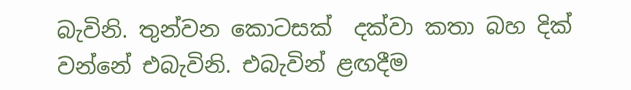බැවිනි. තුන්වන කොටසක්  දක්වා කතා බහ දික් වන්නේ එබැවිනි. එබැවින් ළඟදීම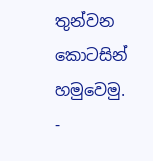තුන්වන කොටසින් හමුවෙමු.
-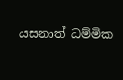යසනාත් ධම්මික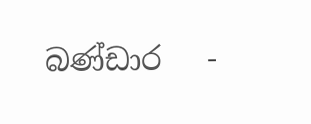බණ්ඩාර   -